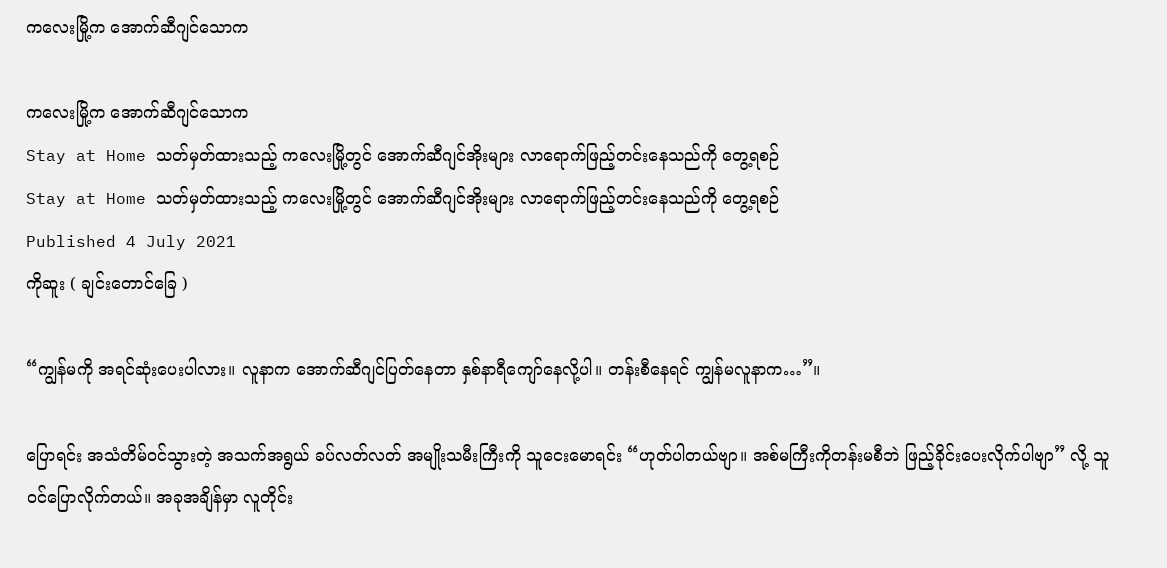ကလေးမြို့က အောက်ဆီဂျင်သောက

ကလေးမြို့က အောက်ဆီဂျင်သောက
Stay at Home သတ်မှတ်ထားသည့် ကလေးမြို့တွင် အောက်ဆီဂျင်အိုးများ လာရောက်ဖြည့်တင်းနေသည်ကို တွေ့ရစဉ်
Stay at Home သတ်မှတ်ထားသည့် ကလေးမြို့တွင် အောက်ဆီဂျင်အိုးများ လာရောက်ဖြည့်တင်းနေသည်ကို တွေ့ရစဉ်
Published 4 July 2021
ကိုဆူး ( ချင်းတောင်ခြေ )

“ကျွန်မကို အရင်ဆုံးပေးပါလား။ လူနာက အောက်ဆီဂျင်ပြတ်နေတာ နှစ်နာရီကျော်နေလို့ပါ။ တန်းစီနေရင် ကျွန်မလူနာက…”။

ပြောရင်း အသံတိမ်ဝင်သွားတဲ့ အသက်အရွယ် ခပ်လတ်လတ် အမျိုးသမီးကြီးကို သူငေးမောရင်း “ဟုတ်ပါတယ်ဗျာ။ အစ်မကြီးကိုတန်းမစီဘဲ ဖြည့်ခိုင်းပေးလိုက်ပါဗျာ” လို့ သူဝင်ပြောလိုက်တယ်။ အခုအချိန်မှာ လူတိုင်း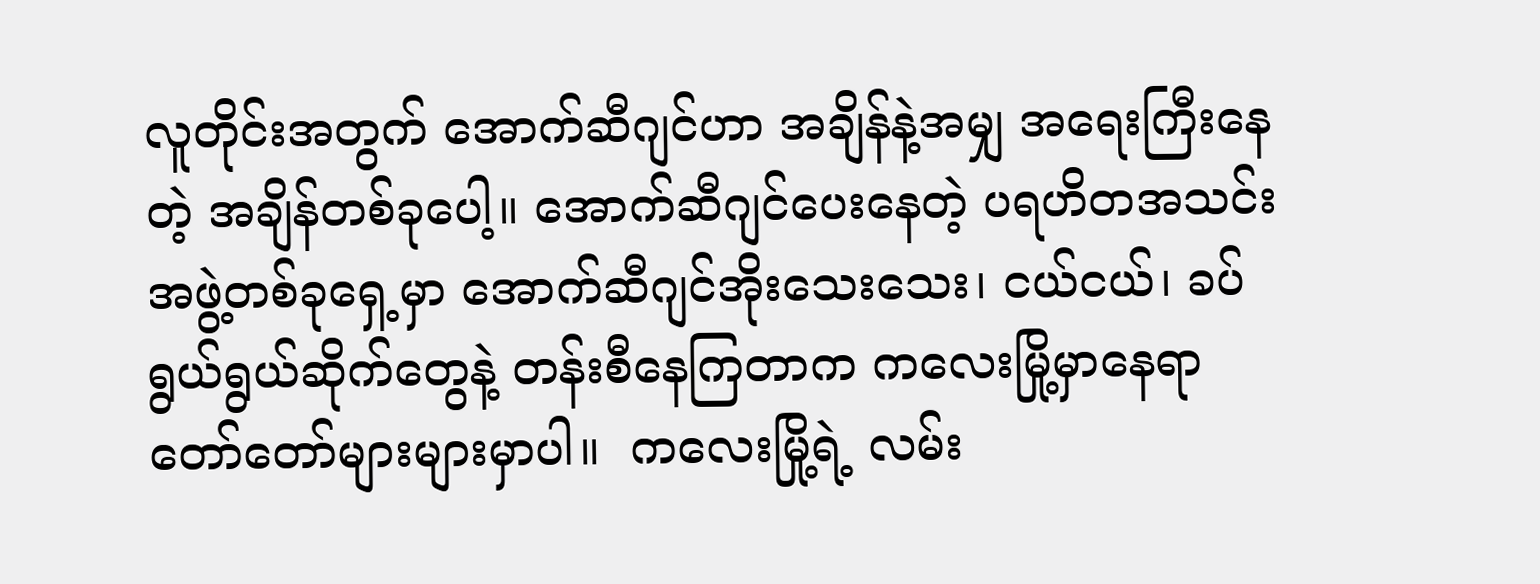လူတိုင်းအတွက် အောက်ဆီဂျင်ဟာ အချိန်နဲ့အမျှ အရေးကြီးနေတဲ့ အချိန်တစ်ခုပေါ့။ အောက်ဆီဂျင်ပေးနေတဲ့ ပရဟိတအသင်းအဖွဲ့တစ်ခုရှေ့မှာ အောက်ဆီဂျင်အိုးသေးသေး၊ ငယ်ငယ်၊ ခပ်ရွယ်ရွယ်ဆိုက်တွေနဲ့ တန်းစီနေကြတာက ကလေးမြို့မှာနေရာ တော်တော်များများမှာပါ။  ကလေးမြို့ရဲ့ လမ်း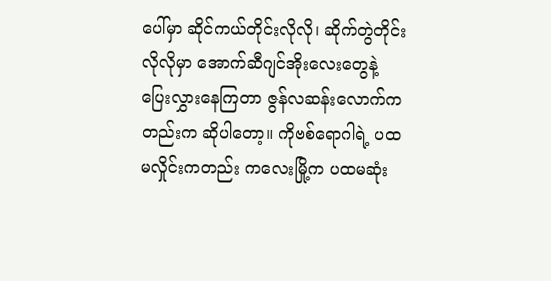ပေါ်မှာ ဆိုင်ကယ်တိုင်းလိုလို၊ ဆိုက်တွဲတိုင်းလိုလိုမှာ အောက်ဆီဂျင်အိုးလေးတွေနဲ့ ပြေးလွှားနေကြတာ ဇွန်လဆန်းလောက်ကတည်းက ဆိုပါတော့။ ကိုဗစ်ရောဂါရဲ့ ပထမလှိုင်းကတည်း ကလေးမြို့က ပထမဆုံး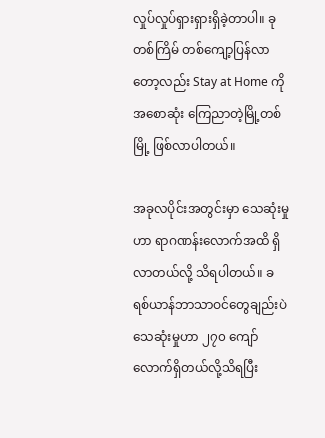လှုပ်လှုပ်ရှားရှားရှိခဲ့တာပါ။ ခုတစ်ကြိမ် တစ်ကျော့ပြန်လာတော့လည်း Stay at Home ကို အစောဆုံး ကြေညာတဲ့မြို့တစ်မြို့ ဖြစ်လာပါတယ်။

အခုလပိုင်းအတွင်းမှာ သေဆုံးမှုဟာ ရာဂဏန်းလောက်အထိ ရှိလာတယ်လို့ သိရပါတယ်။ ခရစ်ယာန်ဘာသာဝင်တွေချည်းပဲ သေဆုံးမှုဟာ ၂၇၀ ကျော်လောက်ရှိတယ်လို့သိရပြီး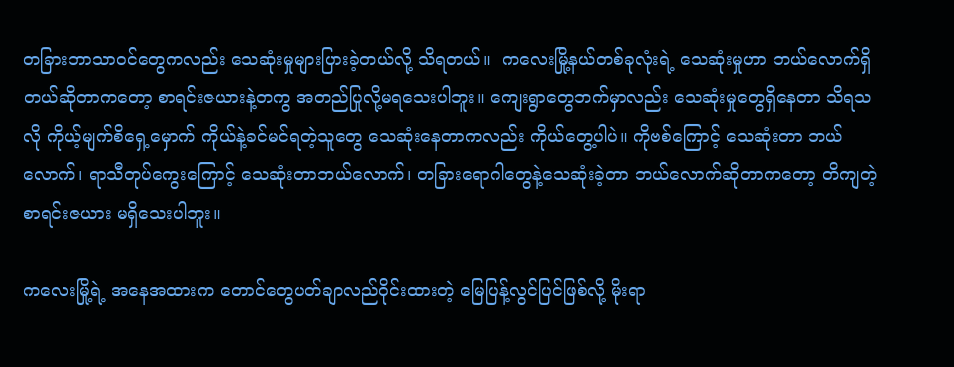တခြားဘာသာဝင်တွေကလည်း သေဆုံးမှုများပြားခဲ့တယ်လို့ သိရတယ်။  ကလေးမြို့နယ်တစ်ခုလုံးရဲ့ သေဆုံးမှုဟာ ဘယ်လောက်ရှိတယ်ဆိုတာကတော့ စာရင်းဇယားနဲ့တကွ အတည်ပြုလို့မရသေးပါဘူး။ ကျေးရွာတွေဘက်မှာလည်း သေဆုံးမှုတွေရှိနေတာ သိရသလို ကိုယ့်မျက်စိရှေ့မှောက် ကိုယ်နဲ့ခင်မင်ရတဲ့သူတွေ သေဆုံးနေတာကလည်း ကိုယ်တွေ့ပါပဲ။ ကိုဗစ်ကြောင့် သေဆုံးတာ ဘယ်လောက်၊ ရာသီတုပ်ကွေးကြောင့် သေဆုံးတာဘယ်လောက်၊ တခြားရောဂါတွေနဲ့သေဆုံးခဲ့တာ ဘယ်လောက်ဆိုတာကတော့ တိကျတဲ့စာရင်းဇယား မရှိသေးပါဘူး။

ကလေးမြို့ရဲ့ အနေအထားက တောင်တွေပတ်ချာလည်ဝိုင်းထားတဲ့ မြေပြန့်လွင်ပြင်ဖြစ်လို့ မိုးရာ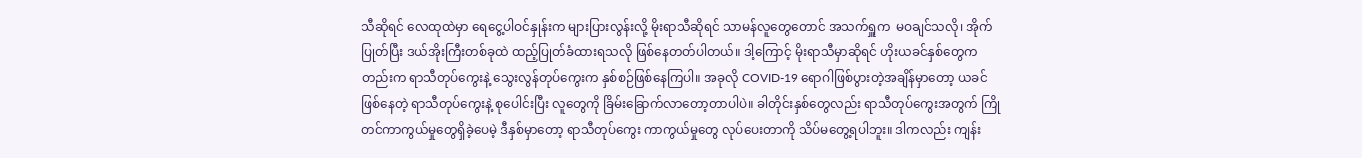သီဆိုရင် လေထုထဲမှာ ရေငွေ့ပါဝင်နှုန်းက များပြားလွန်းလို့ မိုးရာသီဆိုရင် သာမန်လူတွေတောင် အသက်ရှူက  မဝချင်သလို၊ အိုက်ပြုတ်ပြီး ဒယ်အိုးကြီးတစ်ခုထဲ ထည့်ပြုတ်ခံထားရသလို ဖြစ်နေတတ်ပါတယ်။ ဒါ့ကြောင့် မိုးရာသီမှာဆိုရင် ဟိုးယခင်နှစ်တွေကတည်းက ရာသီတုပ်ကွေးနဲ့ သွေးလွန်တုပ်ကွေးက နှစ်စဉ်ဖြစ်နေကြပါ။ အခုလို COVID-19 ရောဂါဖြစ်ပွားတဲ့အချိန်မှာတော့ ယခင်ဖြစ်နေတဲ့ ရာသီတုပ်ကွေးနဲ့ စုပေါင်းပြီး လူတွေကို ခြိမ်းခြောက်လာတော့တာပါပဲ။ ခါတိုင်းနှစ်တွေလည်း ရာသီတုပ်ကွေးအတွက် ကြိုတင်ကာကွယ်မှုတွေရှိခဲ့ပေမဲ့ ဒီနှစ်မှာတော့ ရာသီတုပ်ကွေး ကာကွယ်မှုတွေ လုပ်ပေးတာကို သိပ်မတွေ့ရပါဘူး။ ဒါကလည်း ကျန်း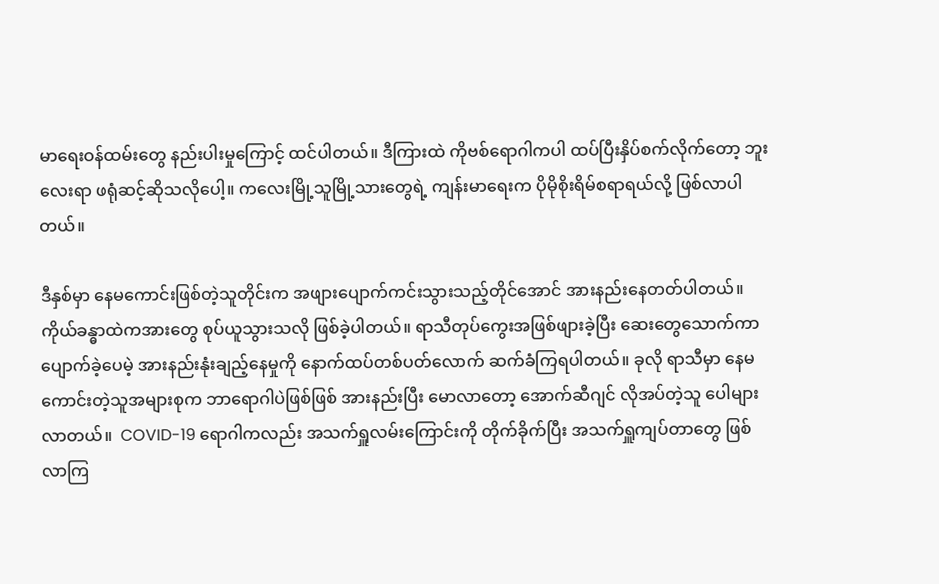မာရေးဝန်ထမ်းတွေ နည်းပါးမှုကြောင့် ထင်ပါတယ်။ ဒီကြားထဲ ကိုဗစ်ရောဂါကပါ ထပ်ပြီးနှိပ်စက်လိုက်တော့ ဘူးလေးရာ ဖရုံဆင့်ဆိုသလိုပေါ့။ ကလေးမြို့သူမြို့သားတွေရဲ့ ကျန်းမာရေးက ပိုမိုစိုးရိမ်စရာရယ်လို့ ဖြစ်လာပါတယ်။

ဒီနှစ်မှာ နေမကောင်းဖြစ်တဲ့သူတိုင်းက အဖျားပျောက်ကင်းသွားသည့်တိုင်အောင် အားနည်းနေတတ်ပါတယ်။ ကိုယ်ခန္ဓာထဲကအားတွေ စုပ်ယူသွားသလို ဖြစ်ခဲ့ပါတယ်။ ရာသီတုပ်ကွေးအဖြစ်ဖျားခဲ့ပြီး ဆေးတွေသောက်ကာ ပျောက်ခဲ့ပေမဲ့ အားနည်းနုံးချည့်နေမှုကို နောက်ထပ်တစ်ပတ်လောက် ဆက်ခံကြရပါတယ်။ ခုလို ရာသီမှာ နေမကောင်းတဲ့သူအများစုက ဘာရောဂါပဲဖြစ်ဖြစ် အားနည်းပြီး မောလာတော့ အောက်ဆီဂျင် လိုအပ်တဲ့သူ ပေါများလာတယ်။  COVID-19 ရောဂါကလည်း အသက်ရှူလမ်းကြောင်းကို တိုက်ခိုက်ပြီး အသက်ရှူကျပ်တာတွေ ဖြစ်လာကြ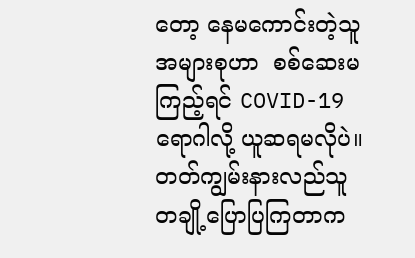တော့ နေမကောင်းတဲ့သူအများစုဟာ  စစ်ဆေးမကြည့်ရင် COVID-19 ရောဂါလို့ ယူဆရမလိုပဲ။ တတ်ကျွမ်းနားလည်သူ တချို့ပြောပြကြတာက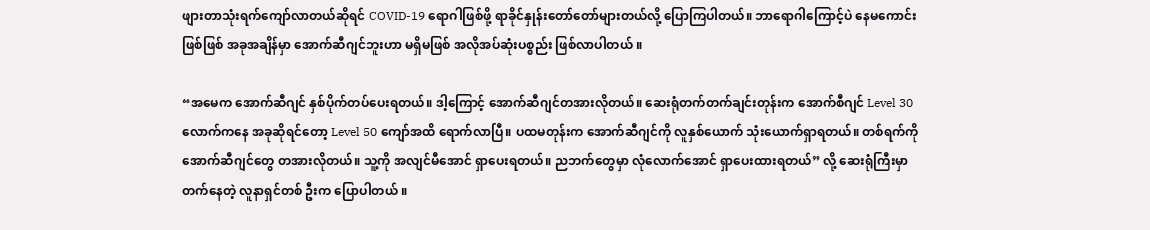ဖျားတာသုံးရက်ကျော်လာတယ်ဆိုရင် COVID-19 ရောဂါဖြစ်ဖို့ ရာခိုင်နှုန်းတော်တော်များတယ်လို့ ပြောကြပါတယ်။ ဘာရောဂါကြောင့်ပဲ နေမကောင်းဖြစ်ဖြစ် အခုအချိန်မှာ အောက်ဆီဂျင်ဘူးဟာ မရှိမဖြစ် အလိုအပ်ဆုံးပစ္စည်း ဖြစ်လာပါတယ် ။

“အမေက အောက်ဆီဂျင် နှစ်ပိုက်တပ်ပေးရတယ်။ ဒါ့ကြောင့် အောက်ဆီဂျင်တအားလိုတယ်။ ဆေးရုံတက်တက်ချင်းတုန်းက အောက်စီဂျင် Level 30 လောက်ကနေ အခုဆိုရင်တော့ Level 50 ကျော်အထိ ရောက်လာပြီ။ ပထမတုန်းက အောက်ဆီဂျင်ကို လူနှစ်ယောက် သုံးယောက်ရှာရတယ်။ တစ်ရက်ကို အောက်ဆီဂျင်တွေ တအားလိုတယ်။ သူ့ကို အလျင်မီအောင် ရှာပေးရတယ်။ ညဘက်တွေမှာ လုံလောက်အောင် ရှာပေးထားရတယ်” လို့ ဆေးရုံကြီးမှာတက်နေတဲ့ လူနာရှင်တစ် ဦးက ပြောပါတယ် ။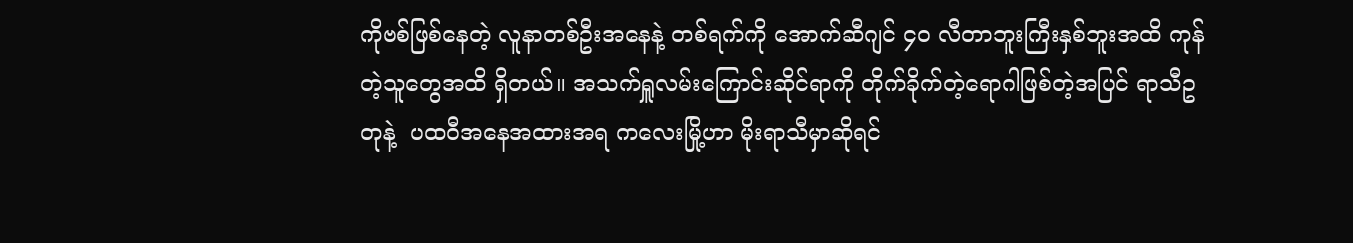ကိုဗစ်ဖြစ်နေတဲ့ လူနာတစ်ဦးအနေနဲ့ တစ်ရက်ကို အောက်ဆီဂျင် ၄၀ လီတာဘူးကြီးနှစ်ဘူးအထိ ကုန်တဲ့သူတွေအထိ ရှိတယ်။ အသက်ရှူလမ်းကြောင်းဆိုင်ရာကို တိုက်ခိုက်တဲ့ရောဂါဖြစ်တဲ့အပြင် ရာသီဥတုနဲ့  ပထဝီအနေအထားအရ ကလေးမြို့ဟာ မိုးရာသီမှာဆိုရင်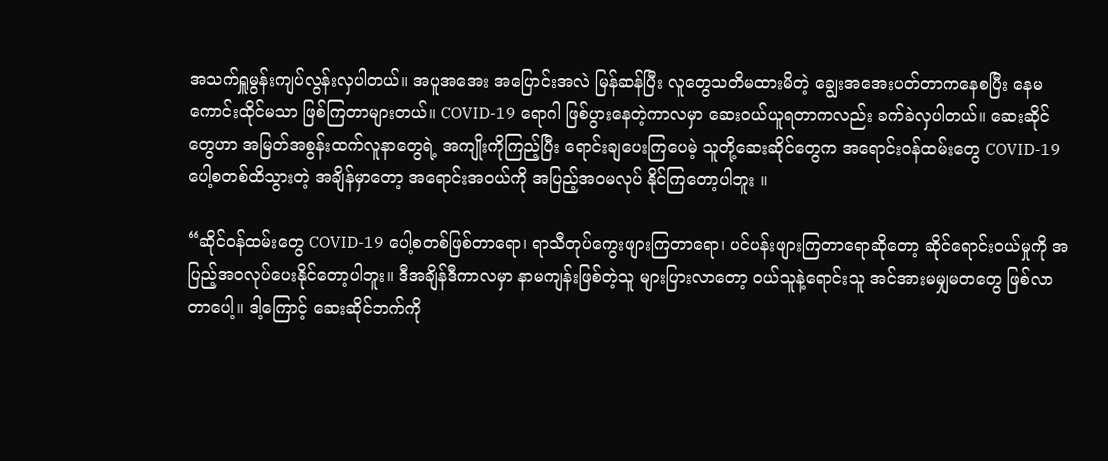အသက်ရှူမွန်းကျပ်လွန်းလှပါတယ်။ အပူအအေး အပြောင်းအလဲ မြန်ဆန်ပြီး လူတွေသတိမထားမိတဲ့ ချွေးအအေးပတ်တာကနေစပြီး နေမကောင်းထိုင်မသာ ဖြစ်ကြတာများတယ်။ COVID-19 ရောဂါ ဖြစ်ပွားနေတဲ့ကာလမှာ ဆေးဝယ်ယူရတာကလည်း ခက်ခဲလှပါတယ်။ ဆေးဆိုင်တွေဟာ အမြတ်အစွန်းထက်လူနာတွေရဲ့ အကျိုးကိုကြည့်ပြီး ရောင်းချပေးကြပေမဲ့ သူတို့ဆေးဆိုင်တွေက အရောင်းဝန်ထမ်းတွေ COVID-19 ပေါ့စတစ်ထိသွားတဲ့ အချိန်မှာတော့ အရောင်းအဝယ်ကို အပြည့်အဝမလုပ် နိုင်ကြတော့ပါဘူး ။

“ဆိုင်ဝန်ထမ်းတွေ COVID-19 ပေါ့စတစ်ဖြစ်တာရော၊ ရာသီတုပ်ကွေးဖျားကြတာရော၊ ပင်ပန်းဖျားကြတာရောဆိုတော့ ဆိုင်ရောင်းဝယ်မှုကို အပြည့်အဝလုပ်ပေးနိုင်တော့ပါဘူး။ ဒီအချိန်ဒီကာလမှာ နာမကျန်းဖြစ်တဲ့သူ များပြားလာတော့ ဝယ်သူနဲ့ရောင်းသူ အင်အားမမျှမတတွေ ဖြစ်လာတာပေါ့။ ဒါ့ကြောင့် ဆေးဆိုင်ဘက်ကို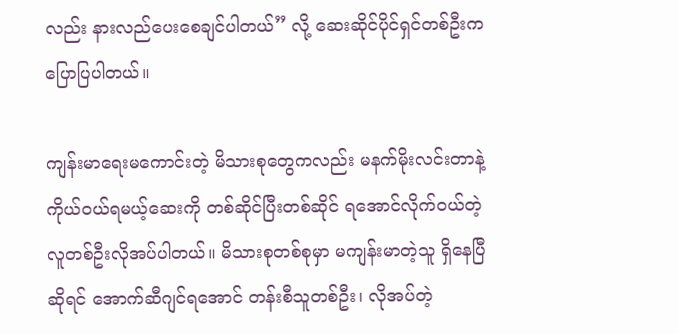လည်း နားလည်ပေးစေချင်ပါတယ်” လို့ ဆေးဆိုင်ပိုင်ရှင်တစ်ဦးက ပြောပြပါတယ်။

ကျန်းမာရေးမကောင်းတဲ့ မိသားစုတွေကလည်း မနက်မိုးလင်းတာနဲ့ ကိုယ်ဝယ်ရမယ့်ဆေးကို တစ်ဆိုင်ပြီးတစ်ဆိုင် ရအောင်လိုက်ဝယ်တဲ့ လူတစ်ဦးလိုအပ်ပါတယ်။ မိသားစုတစ်စုမှာ မကျန်းမာတဲ့သူ ရှိနေပြီဆိုရင် အောက်ဆီဂျင်ရအောင် တန်းစီသူတစ်ဦး၊ လိုအပ်တဲ့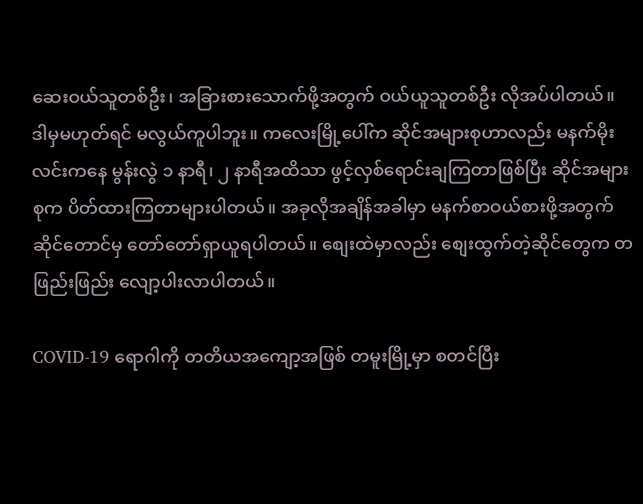ဆေးဝယ်သူတစ်ဦး၊ အခြားစားသောက်ဖို့အတွက် ဝယ်ယူသူတစ်ဦး လိုအပ်ပါတယ်။ ဒါမှမဟုတ်ရင် မလွယ်ကူပါဘူး။ ကလေးမြို့ပေါ်က ဆိုင်အများစုဟာလည်း မနက်မိုးလင်းကနေ မွန်းလွဲ ၁ နာရီ၊ ၂ နာရီအထိသာ ဖွင့်လှစ်ရောင်းချကြတာဖြစ်ပြီး ဆိုင်အများစုက ပိတ်ထားကြတာများပါတယ်။ အခုလိုအချိန်အခါမှာ မနက်စာဝယ်စားဖို့အတွက် ဆိုင်တောင်မှ တော်တော်ရှာယူရပါတယ်။ စျေးထဲမှာလည်း စျေးထွက်တဲ့ဆိုင်တွေက တဖြည်းဖြည်း လျော့ပါးလာပါတယ်။

COVID-19 ရောဂါကို တတိယအကျော့အဖြစ် တမူးမြို့မှာ စတင်ပြီး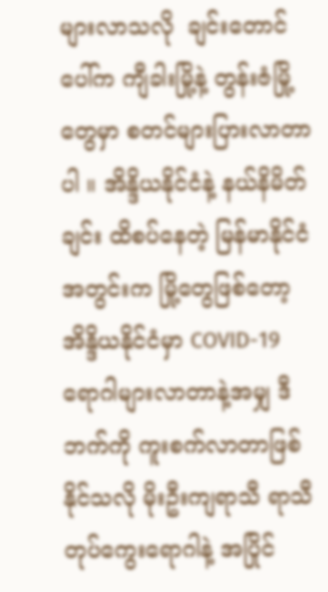များလာသလို  ချင်းတောင်ပေါ်က ကျီခါးမြို့နဲ့ တွန်းဇံမြို့တွေမှာ စတင်များပြားလာတာပါ ။ အိန္ဒိယနိုင်ငံနဲ့ နယ်နိမိတ်ချင်း ထိစပ်နေတဲ့ မြန်မာနိုင်ငံအတွင်းက မြို့တွေဖြစ်တော့ အိန္ဒိယနိုင်ငံမှာ COVID-19 ရောဂါများလာတာနဲ့အမျှ ဒီဘက်ကို ကူးစက်လာတာဖြစ်နိုင်သလို မိုးဦးကျရာသီ ရာသီတုပ်ကွေးရောဂါနဲ့ အပြိုင်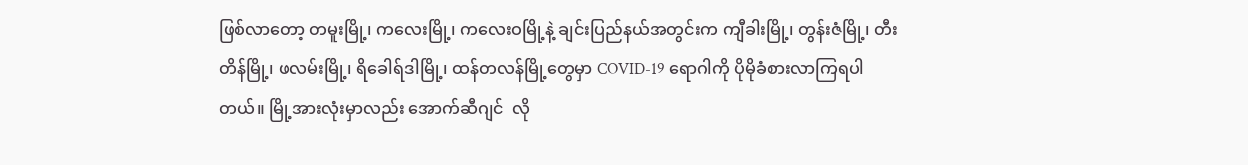ဖြစ်လာတော့ တမူးမြို့၊ ကလေးမြို့၊ ကလေးဝမြို့နဲ့ ချင်းပြည်နယ်အတွင်းက ကျီခါးမြို့၊ တွန်းဇံမြို့၊ တီးတိန်မြို့၊ ဖလမ်းမြို့၊ ရိခေါရ်ဒါမြို့၊ ထန်တလန်မြို့တွေမှာ COVID-19 ရောဂါကို ပိုမိုခံစားလာကြရပါတယ်။ မြို့အားလုံးမှာလည်း အောက်ဆီဂျင်  လို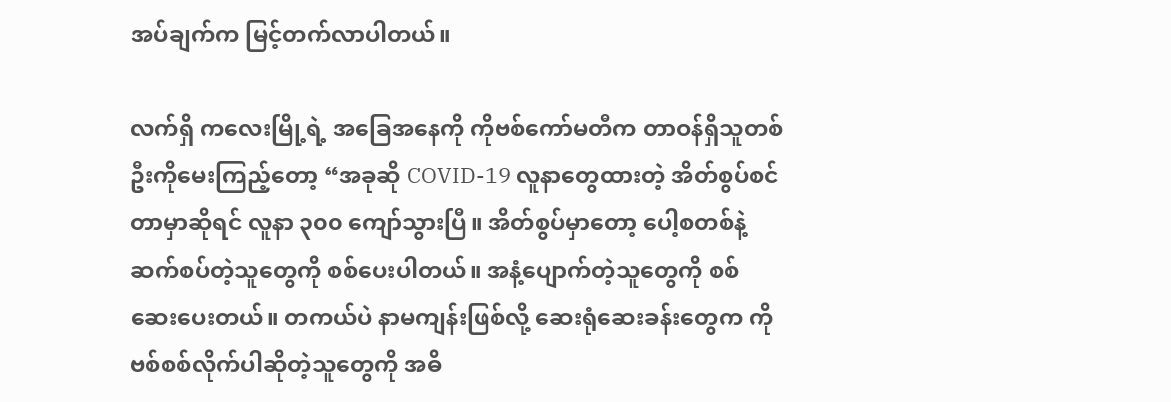အပ်ချက်က မြင့်တက်လာပါတယ်။

လက်ရှိ ကလေးမြို့ရဲ့ အခြေအနေကို ကိုဗစ်ကော်မတီက တာဝန်ရှိသူတစ်ဦးကိုမေးကြည့်တော့ “အခုဆို COVID-19 လူနာတွေထားတဲ့ အိတ်စွပ်စင်တာမှာဆိုရင် လူနာ ၃၀၀ ကျော်သွားပြီ။ အိတ်စွပ်မှာတော့ ပေါ့စတစ်နဲ့ ဆက်စပ်တဲ့သူတွေကို စစ်ပေးပါတယ်။ အနံ့ပျောက်တဲ့သူတွေကို စစ်ဆေးပေးတယ်။ တကယ်ပဲ နာမကျန်းဖြစ်လို့ ဆေးရုံဆေးခန်းတွေက ကိုဗစ်စစ်လိုက်ပါဆိုတဲ့သူတွေကို အဓိ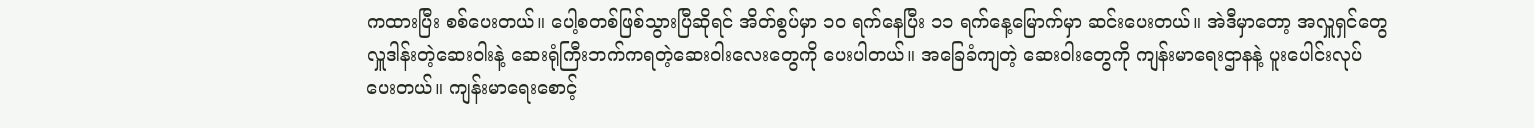ကထားပြီး စစ်ပေးတယ်။ ပေါ့စတစ်ဖြစ်သွားပြီဆိုရင် အိတ်စွပ်မှာ ၁၀ ရက်နေပြီး ၁၁ ရက်နေ့မြောက်မှာ ဆင်းပေးတယ်။ အဲဒီမှာတော့ အလှူရှင်တွေ လှူဒါန်းတဲ့ဆေးဝါးနဲ့ ဆေးရုံကြီးဘက်ကရတဲ့ဆေးဝါးလေးတွေကို ပေးပါတယ်။ အခြေခံကျတဲ့ ဆေးဝါးတွေကို ကျန်းမာရေးဌာနနဲ့ ပူးပေါင်းလုပ်ပေးတယ်။ ကျန်းမာရေးစောင့်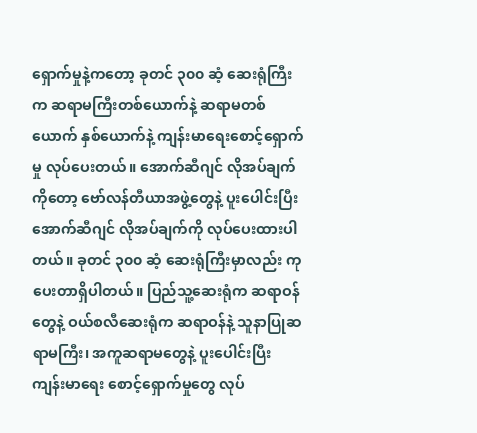ရှောက်မှုနဲ့ကတော့ ခုတင် ၃၀၀ ဆံ့ ဆေးရုံကြီးက ဆရာမကြီးတစ်ယောက်နဲ့ ဆရာမတစ်ယောက် နှစ်ယောက်နဲ့ ကျန်းမာရေးစောင့်ရှောက်မှု လုပ်ပေးတယ်။ အောက်ဆီဂျင် လိုအပ်ချက်ကိုတော့ ဗော်လန်တီယာအဖွဲ့တွေနဲ့ ပူးပေါင်းပြီး အောက်ဆီဂျင် လိုအပ်ချက်ကို လုပ်ပေးထားပါတယ်။ ခုတင် ၃၀၀ ဆံ့ ဆေးရုံကြီးမှာလည်း ကုပေးတာရှိပါတယ်။ ပြည်သူ့ဆေးရုံက ဆရာဝန်တွေနဲ့ ဝယ်စလီဆေးရုံက ဆရာဝန်နဲ့ သူနာပြုဆရာမကြီး၊ အကူဆရာမတွေနဲ့ ပူးပေါင်းပြီး ကျန်းမာရေး စောင့်ရှောက်မှုတွေ လုပ်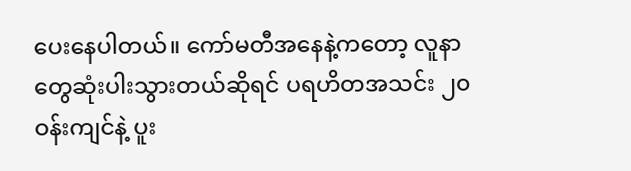ပေးနေပါတယ်။ ကော်မတီအနေနဲ့ကတော့ လူနာတွေဆုံးပါးသွားတယ်ဆိုရင် ပရဟိတအသင်း ၂၀ ဝန်းကျင်နဲ့ ပူး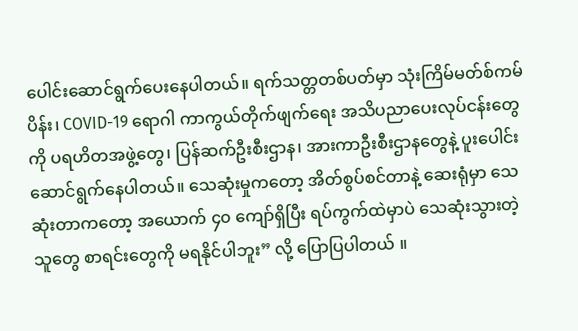ပေါင်းဆောင်ရွက်ပေးနေပါတယ်။ ရက်သတ္တတစ်ပတ်မှာ သုံးကြိမ်မတ်စ်ကမ်ပိန်း၊ COVID-19 ရောဂါ ကာကွယ်တိုက်ဖျက်ရေး အသိပညာပေးလုပ်ငန်းတွေကို ပရဟိတအဖွဲ့တွေ၊ ပြန်ဆက်ဦးစီးဌာန၊ အားကာဦးစီးဌာနတွေနဲ့ ပူးပေါင်းဆောင်ရွက်နေပါတယ်။ သေဆုံးမှုကတော့ အိတ်စွပ်စင်တာနဲ့ ဆေးရုံမှာ သေဆုံးတာကတော့ အယောက် ၄၀ ကျော်ရှိပြီး ရပ်ကွက်ထဲမှာပဲ သေဆုံးသွားတဲ့သူတွေ စာရင်းတွေကို မရနိုင်ပါဘူး” လို့ ပြောပြပါတယ် ။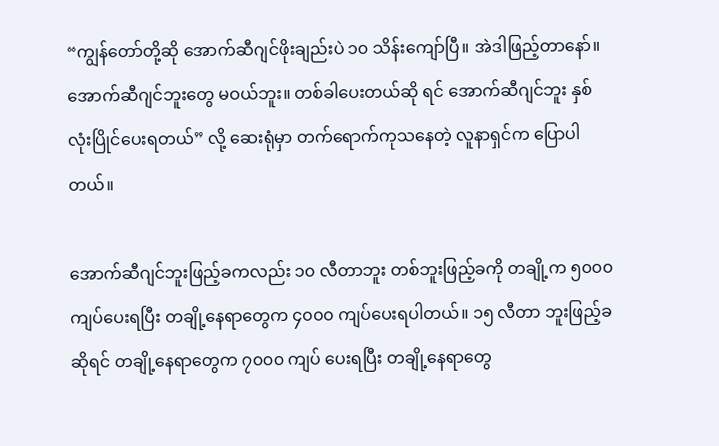“ကျွန်တော်တို့ဆို အောက်ဆီဂျင်ဖိုးချည်းပဲ ၁၀ သိန်းကျော်ပြီ။ အဲဒါဖြည့်တာနော်။ အောက်ဆီဂျင်ဘူးတွေ မဝယ်ဘူး။ တစ်ခါပေးတယ်ဆို ရင် အောက်ဆီဂျင်ဘူး နှစ်လုံးပြိုင်ပေးရတယ်” လို့ ဆေးရုံမှာ တက်ရောက်ကုသနေတဲ့ လူနာရှင်က ပြောပါတယ်။

အောက်ဆီဂျင်ဘူးဖြည့်ခကလည်း ၁၀ လီတာဘူး တစ်ဘူးဖြည့်ခကို တချို့က ၅၀၀၀ ကျပ်ပေးရပြီး တချို့နေရာတွေက ၄၀၀၀ ကျပ်ပေးရပါတယ်။ ၁၅ လီတာ ဘူးဖြည့်ခဆိုရင် တချို့နေရာတွေက ၇၀၀၀ ကျပ် ပေးရပြီး တချို့နေရာတွေ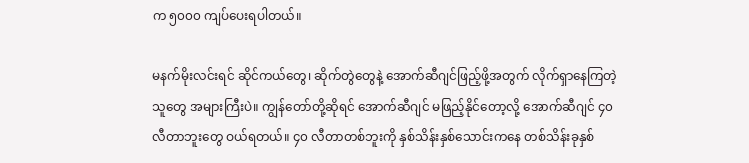က ၅၀၀၀ ကျပ်ပေးရပါတယ်။

မနက်မိုးလင်းရင် ဆိုင်ကယ်တွေ၊ ဆိုက်တွဲတွေနဲ့ အောက်ဆီဂျင်ဖြည့်ဖို့အတွက် လိုက်ရှာနေကြတဲ့သူတွေ အများကြီးပဲ။ ကျွန်တော်တို့ဆိုရင် အောက်ဆီဂျင် မဖြည့်နိုင်တော့လို့ အောက်ဆီဂျင် ၄၀ လီတာဘူးတွေ ဝယ်ရတယ်။ ၄၀ လီတာတစ်ဘူးကို နှစ်သိန်းနှစ်သောင်းကနေ တစ်သိန်းခုနှစ်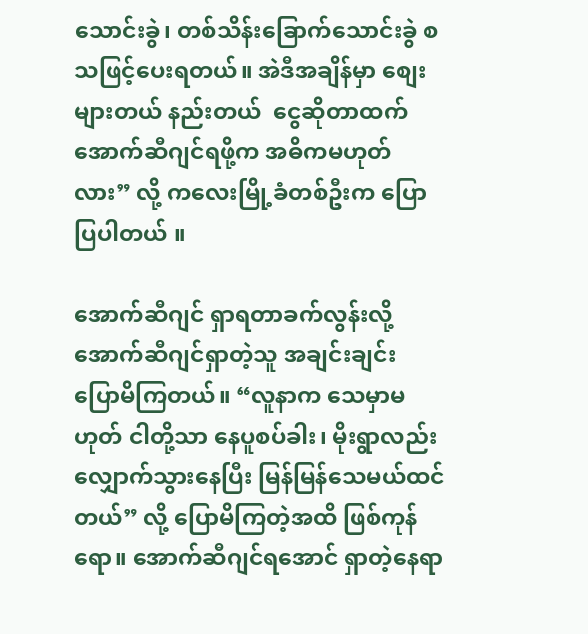သောင်းခွဲ၊ တစ်သိန်းခြောက်သောင်းခွဲ စသဖြင့်ပေးရတယ်။ အဲဒီအချိန်မှာ စျေးများတယ် နည်းတယ်  ငွေဆိုတာထက် အောက်ဆီဂျင်ရဖို့က အဓိကမဟုတ်လား” လို့ ကလေးမြို့ခံတစ်ဦးက ပြောပြပါတယ် ။

အောက်ဆီဂျင် ရှာရတာခက်လွန်းလို့ အောက်ဆီဂျင်ရှာတဲ့သူ အချင်းချင်း ပြောမိကြတယ်။ “လူနာက သေမှာမဟုတ် ငါတို့သာ နေပူစပ်ခါး၊ မိုးရွာလည်း လျှောက်သွားနေပြီး မြန်မြန်သေမယ်ထင်တယ်” လို့ ပြောမိကြတဲ့အထိ ဖြစ်ကုန်ရော။ အောက်ဆီဂျင်ရအောင် ရှာတဲ့နေရာ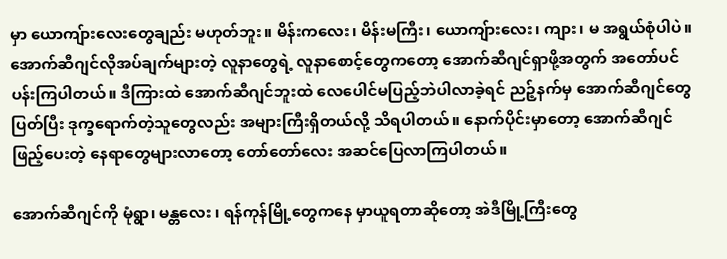မှာ ယောကျ်ားလေးတွေချည်း မဟုတ်ဘူး။ မိန်းကလေး၊ မိန်းမကြီး၊ ယောကျ်ားလေး၊ ကျား၊ မ အရွယ်စုံပါပဲ။ အောက်ဆီဂျင်လိုအပ်ချက်များတဲ့ လူနာတွေရဲ့ လူနာစောင့်တွေကတော့ အောက်ဆီဂျင်ရှာဖို့အတွက် အတော်ပင်ပန်းကြပါတယ်။ ဒီကြားထဲ အောက်ဆီဂျင်ဘူးထဲ လေပေါင်မပြည့်ဘဲပါလာခဲ့ရင် ညဉ့်နက်မှ အောက်ဆီဂျင်တွေပြတ်ပြီး ဒုက္ခရောက်တဲ့သူတွေလည်း အများကြီးရှိတယ်လို့ သိရပါတယ်။ နောက်ပိုင်းမှာတော့ အောက်ဆီဂျင်ဖြည့်ပေးတဲ့ နေရာတွေများလာတော့ တော်တော်လေး အဆင်ပြေလာကြပါတယ်။

အောက်ဆီဂျင်ကို မုံရွာ၊ မန္တလေး ၊ ရန်ကုန်မြို့တွေကနေ မှာယူရတာဆိုတော့ အဲဒီမြို့ကြီးတွေ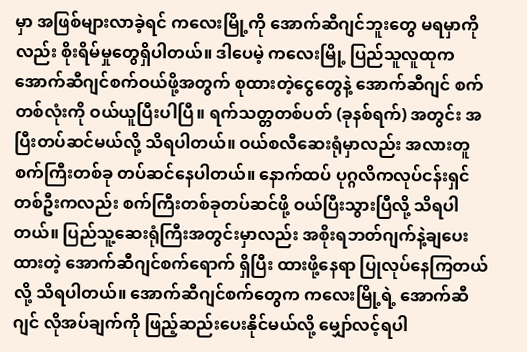မှာ အဖြစ်များလာခဲ့ရင် ကလေးမြို့ကို အောက်ဆီဂျင်ဘူးတွေ မရမှာကိုလည်း စိုးရိမ်မှုတွေရှိပါတယ်။ ဒါပေမဲ့ ကလေးမြို့ ပြည်သူလူထုက အောက်ဆီဂျင်စက်ဝယ်ဖို့အတွက် စုထားတဲ့ငွေတွေနဲ့ အောက်ဆီဂျင် စက်တစ်လုံးကို ဝယ်ယူပြီးပါပြီ။ ရက်သတ္တတစ်ပတ် (ခုနစ်ရက်) အတွင်း အပြီးတပ်ဆင်မယ်လို့ သိရပါတယ်။ ဝယ်စလီဆေးရုံမှာလည်း အလားတူစက်ကြီးတစ်ခု တပ်ဆင်နေပါတယ်။ နောက်ထပ် ပုဂ္ဂလိကလုပ်ငန်းရှင်တစ်ဦးကလည်း စက်ကြီးတစ်ခုတပ်ဆင်ဖို့ ဝယ်ပြီးသွားပြီလို့ သိရပါတယ်။ ပြည်သူ့ဆေးရုံကြီးအတွင်းမှာလည်း အစိုးရဘတ်ဂျက်နဲ့ချပေးထားတဲ့ အောက်ဆီဂျင်စက်ရောက် ရှိပြီး ထားဖို့နေရာ ပြုလုပ်နေကြတယ်လို့ သိရပါတယ်။ အောက်ဆီဂျင်စက်တွေက ကလေးမြို့ရဲ့ အောက်ဆီဂျင် လိုအပ်ချက်ကို ဖြည့်ဆည်းပေးနိုင်မယ်လို့ မျှော်လင့်ရပါ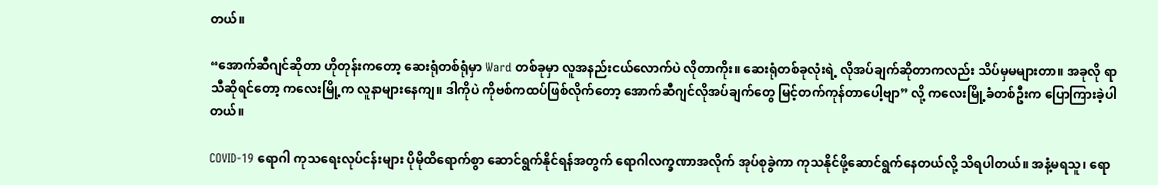တယ်။

“အောက်ဆီဂျင်ဆိုတာ ဟိုတုန်းကတော့ ဆေးရုံတစ်ရုံမှာ Ward တစ်ခုမှာ လူအနည်းငယ်လောက်ပဲ လိုတာကိုး။ ဆေးရုံတစ်ခုလုံးရဲ့ လိုအပ်ချက်ဆိုတာကလည်း သိပ်မှမများတာ။ အခုလို ရာသီဆိုရင်တော့ ကလေးမြို့က လူနာများနေကျ။ ဒါကိုပဲ ကိုဗစ်ကထပ်ဖြစ်လိုက်တော့ အောက်ဆီဂျင်လိုအပ်ချက်တွေ မြင့်တက်ကုန်တာပေါ့ဗျာ” လို့ ကလေးမြို့ခံတစ်ဦးက ပြောကြားခဲ့ပါတယ်။

COVID-19 ရောဂါ ကုသရေးလုပ်ငန်းများ ပိုမိုထိရောက်စွာ ဆောင်ရွက်နိုင်ရန်အတွက် ရောဂါလက္ခဏာအလိုက် အုပ်စုခွဲကာ ကုသနိုင်ဖို့ဆောင်ရွက်နေတယ်လို့ သိရပါတယ်။ အနံ့မရသူ၊ ရော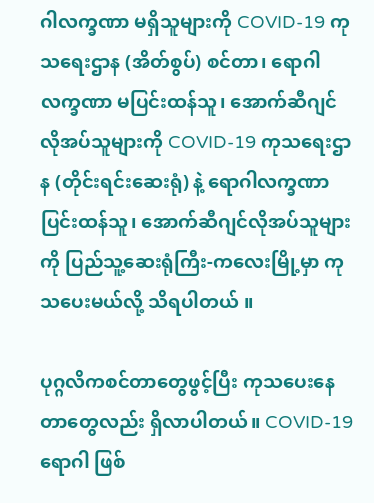ဂါလက္ခဏာ မရှိသူများကို COVID-19 ကုသရေးဌာန (အိတ်စွပ်) စင်တာ၊ ရောဂါလက္ခဏာ မပြင်းထန်သူ၊ အောက်ဆီဂျင် လိုအပ်သူများကို COVID-19 ကုသရေးဌာန (တိုင်းရင်းဆေးရုံ) နဲ့ ရောဂါလက္ခဏာပြင်းထန်သူ၊ အောက်ဆီဂျင်လိုအပ်သူများကို ပြည်သူ့ဆေးရုံကြီး-ကလေးမြို့မှာ ကုသပေးမယ်လို့ သိရပါတယ် ။

ပုဂ္ဂလိကစင်တာတွေဖွင့်ပြီး ကုသပေးနေတာတွေလည်း ရှိလာပါတယ်။ COVID-19 ရောဂါ ဖြစ်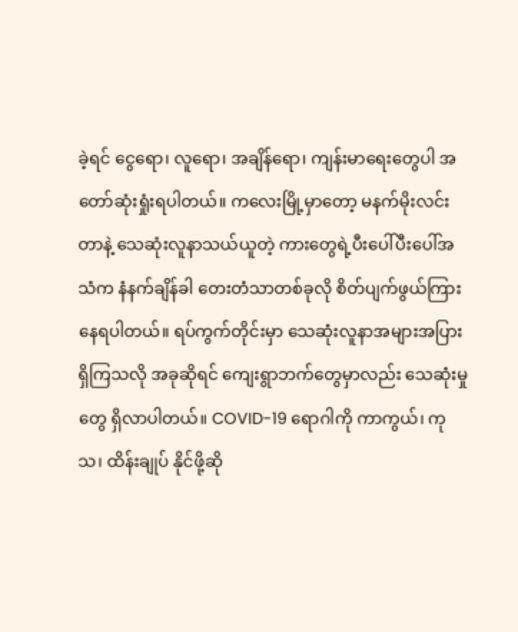ခဲ့ရင် ငွေရော၊ လူရော၊ အချိန်ရော၊ ကျန်းမာရေးတွေပါ အတော်ဆုံးရှုံးရပါတယ်။ ကလေးမြို့မှာတော့ မနက်မိုးလင်းတာနဲ့ သေဆုံးလူနာသယ်ယူတဲ့ ကားတွေရဲ့ပီးပေါ်ပီးပေါ်အသံက နံနက်ချိန်ခါ တေးတံသာတစ်ခုလို စိတ်ပျက်ဖွယ်ကြားနေရပါတယ်။ ရပ်ကွက်တိုင်းမှာ သေဆုံးလူနာအများအပြားရှိကြသလို အခုဆိုရင် ကျေးရွာဘက်တွေမှာလည်း သေဆုံးမှုတွေ ရှိလာပါတယ်။ COVID-19 ရောဂါကို ကာကွယ်၊ ကုသ၊ ထိန်းချုပ် နိုင်ဖို့ဆို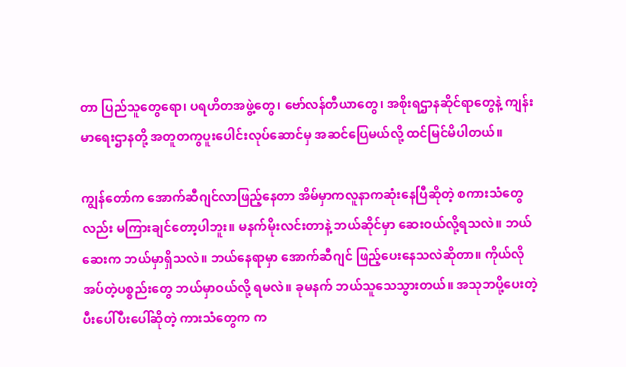တာ ပြည်သူတွေရော၊ ပရဟိတအဖွဲ့တွေ၊ ဗော်လန်တီယာတွေ၊ အစိုးရဌာနဆိုင်ရာတွေနဲ့ ကျန်းမာရေးဌာနတို့ အတူတကွပူးပေါင်းလုပ်ဆောင်မှ အဆင်ပြေမယ်လို့ ထင်မြင်မိပါတယ်။

ကျွန်တော်က အောက်ဆီဂျင်လာဖြည့်နေတာ အိမ်မှာကလူနာကဆုံးနေပြီဆိုတဲ့ စကားသံတွေလည်း မကြားချင်တော့ပါဘူး။ မနက်မိုးလင်းတာနဲ့ ဘယ်ဆိုင်မှာ ဆေးဝယ်လို့ရသလဲ။ ဘယ်ဆေးက ဘယ်မှာရှိသလဲ။ ဘယ်နေရာမှာ အောက်ဆီဂျင် ဖြည့်ပေးနေသလဲဆိုတာ။ ကိုယ်လိုအပ်တဲ့ပစ္စည်းတွေ ဘယ်မှာဝယ်လို့ ရမလဲ။ ခုမနက် ဘယ်သူသေသွားတယ်။ အသုဘပို့ပေးတဲ့ ပီးပေါ်ပီးပေါ်ဆိုတဲ့ ကားသံတွေက က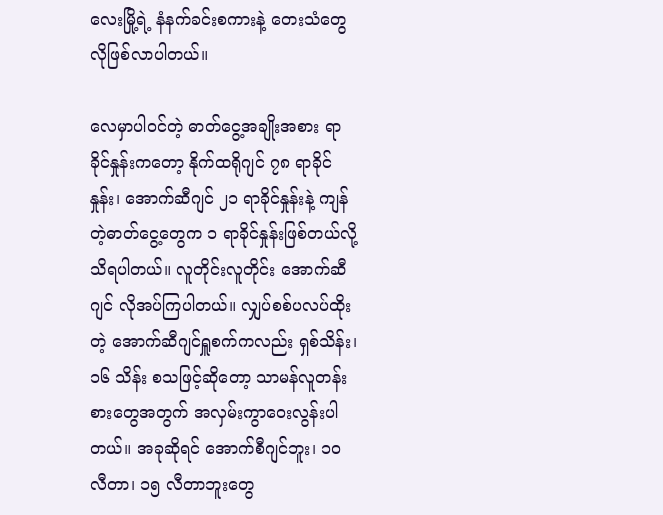လေးမြို့ရဲ့ နံနက်ခင်းစကားနဲ့ တေးသံတွေလိုဖြစ်လာပါတယ်။

လေမှာပါဝင်တဲ့ ဓာတ်ငွေ့အချိုးအစား ရာခိုင်နှုန်းကတော့ နိုက်ထရိုဂျင် ၇၈ ရာခိုင်နှုန်း၊ အောက်ဆီဂျင် ၂၁ ရာခိုင်နှုန်းနဲ့ ကျန်တဲ့ဓာတ်ငွေ့တွေက ၁ ရာခိုင်နှုန်းဖြစ်တယ်လို့ သိရပါတယ်။ လူတိုင်းလူတိုင်း အောက်ဆီဂျင် လိုအပ်ကြပါတယ်။ လျှပ်စစ်ပလပ်ထိုးတဲ့ အောက်ဆီဂျင်ရှူစက်ကလည်း ရှစ်သိန်း၊ ၁၆ သိန်း စသဖြင့်ဆိုတော့ သာမန်လူတန်းစားတွေအတွက် အလှမ်းကွာဝေးလွန်းပါတယ်။ အခုဆိုရင် အောက်စီဂျင်ဘူး၊ ၁၀ လီတာ၊ ၁၅ လီတာဘူးတွေ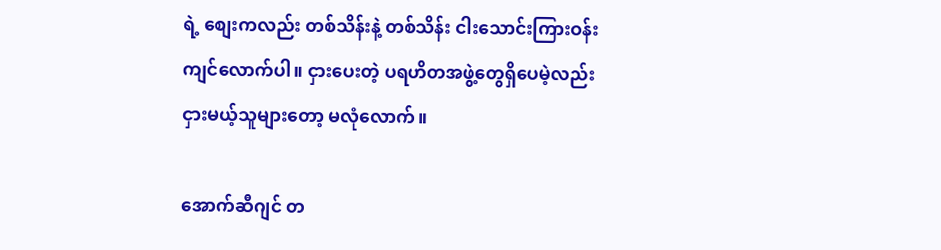ရဲ့ စျေးကလည်း တစ်သိန်းနဲ့ တစ်သိန်း ငါးသောင်းကြားဝန်းကျင်လောက်ပါ။ ငှားပေးတဲ့ ပရဟိတအဖွဲ့တွေရှိပေမဲ့လည်း ငှားမယ့်သူများတော့ မလုံလောက်။

အောက်ဆီဂျင် တ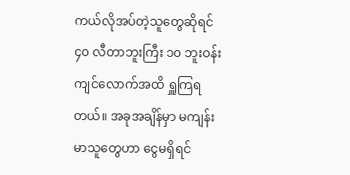ကယ်လိုအပ်တဲ့သူတွေဆိုရင် ၄၀ လီတာဘူးကြီး ၁၀ ဘူးဝန်းကျင်လောက်အထိ ရှူကြရတယ်။ အခုအချိန်မှာ မကျန်းမာသူတွေဟာ ငွေမရှိရင်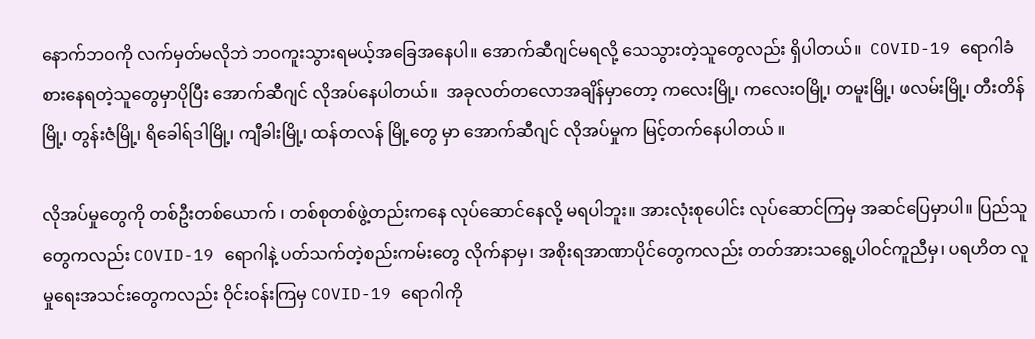နောက်ဘဝကို လက်မှတ်မလိုဘဲ ဘဝကူးသွားရမယ့်အခြေအနေပါ။ အောက်ဆီဂျင်မရလို့ သေသွားတဲ့သူတွေလည်း ရှိပါတယ်။  COVID-19 ရောဂါခံစားနေရတဲ့သူတွေမှာပိုပြီး အောက်ဆီဂျင် လိုအပ်နေပါတယ်။  အခုလတ်တလောအချိန်မှာတော့ ကလေးမြို့၊ ကလေးဝမြို့၊ တမူးမြို့၊ ဖလမ်းမြို့၊ တီးတိန်မြို့၊ တွန်းဇံမြို့၊ ရိခေါရ်ဒါမြို့၊ ကျီခါးမြို့၊ ထန်တလန် မြို့တွေ မှာ အောက်ဆီဂျင် လိုအပ်မှုက မြင့်တက်နေပါတယ် ။

လိုအပ်မှုတွေကို တစ်ဦးတစ်ယောက် ၊ တစ်စုတစ်ဖွဲ့တည်းကနေ လုပ်ဆောင်နေလို့ မရပါဘူး။ အားလုံးစုပေါင်း လုပ်ဆောင်ကြမှ အဆင်ပြေမှာပါ။ ပြည်သူတွေကလည်း COVID-19 ရောဂါနဲ့ ပတ်သက်တဲ့စည်းကမ်းတွေ လိုက်နာမှ၊ အစိုးရအာဏာပိုင်တွေကလည်း တတ်အားသရွေ့ပါဝင်ကူညီမှ၊ ပရဟိတ လူမှုရေးအသင်းတွေကလည်း ဝိုင်းဝန်းကြမှ COVID-19 ရောဂါကို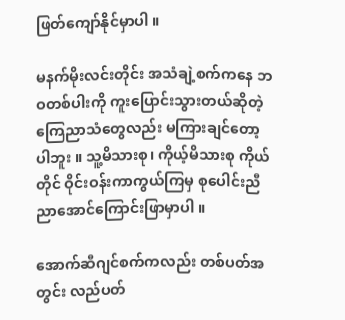ဖြတ်ကျော်နိုင်မှာပါ ။

မနက်မိုးလင်းတိုင်း အသံချဲ့စက်ကနေ ဘဝတစ်ပါးကို ကူးပြောင်းသွားတယ်ဆိုတဲ့ ကြေညာသံတွေလည်း မကြားချင်တော့ပါဘူး ။ သူ့မိသားစု၊ ကိုယ့်မိသားစု ကိုယ်တိုင် ဝိုင်းဝန်းကာကွယ်ကြမှ စုပေါင်းညီညာအောင်ကြောင်းဖြာမှာပါ ။

အောက်ဆီဂျင်စက်ကလည်း တစ်ပတ်အတွင်း လည်ပတ်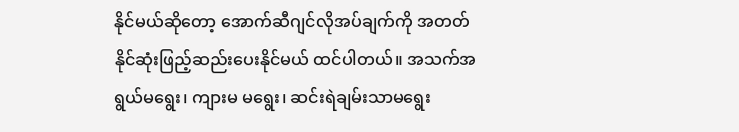နိုင်မယ်ဆိုတော့ အောက်ဆီဂျင်လိုအပ်ချက်ကို အတတ်နိုင်ဆုံးဖြည့်ဆည်းပေးနိုင်မယ် ထင်ပါတယ်။ အသက်အရွယ်မရွေး၊ ကျားမ မရွေး၊ ဆင်းရဲချမ်းသာမရွေး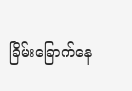ခြိမ်းခြောက်နေ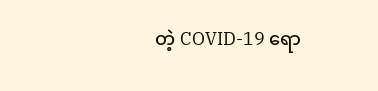တဲ့ COVID-19 ရော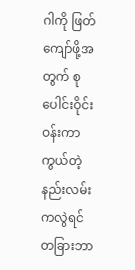ဂါကို ဖြတ်ကျော်ဖို့အတွက် စုပေါင်းဝိုင်းဝန်းကာကွယ်တဲ့ နည်းလမ်းကလွဲရင် တခြားဘာ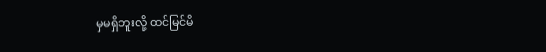မှမရှိဘူးလို့ ထင်မြင်မိ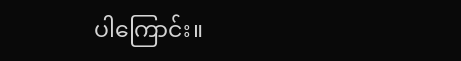ပါကြောင်း။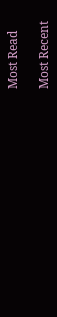Most Read

Most Recent